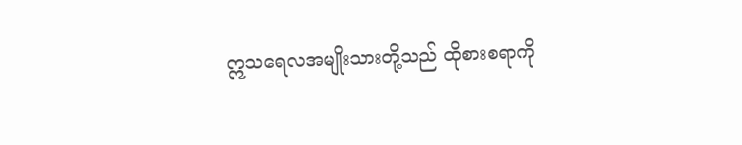ဣသရေလအမျိုးသားတို့သည် ထိုစားစရာကို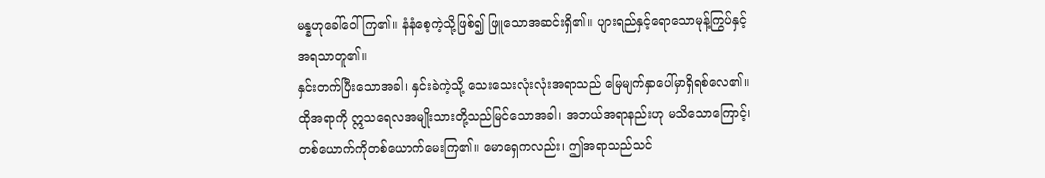မန္နဟုခေါ်ဝေါ်ကြ၏။ နံနံစေ့ကဲ့သို့ဖြစ်၍ ဖြူသောအဆင်းရှိ၏။ ပျားရည်နှင့်ရောသောမုန့်ကြွပ်နှင့် အရသာတူ၏။
နှင်းတက်ပြီးသောအခါ၊ နှင်းခဲကဲ့သို့ သေးသေးလုံးလုံးအရာသည် မြေမျက်နှာပေါ်မှာရှိရစ်လေ၏။
ထိုအရာကို ဣသရေလအမျိုးသားတို့သည်မြင်သောအခါ၊ အဘယ်အရာနည်းဟု မသိသောကြောင့်၊ တစ်ယောက်ကိုတစ်ယောက်မေးကြ၏။ မောရှေကလည်း၊ ဤအရာသည်သင်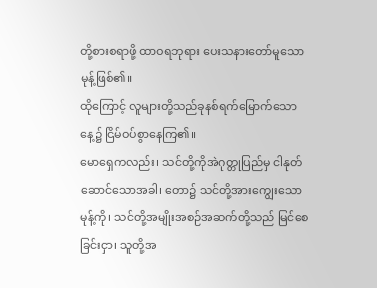တို့စားစရာဖို့ ထာဝရဘုရား ပေးသနားတော်မူသောမုန့်ဖြစ်၏။
ထိုကြောင့် လူများတို့သည်ခုနစ်ရက်မြောက်သောနေ့၌ ငြိမ်ဝပ်စွာနေကြ၏။
မောရှေကလည်း၊ သင်တို့ကိုအဲဂုတ္တုပြည်မှ ငါနုတ်ဆောင်သောအခါ၊ တော၌ သင်တို့အားကျွေးသောမုန့်ကို၊ သင်တို့အမျိုးအစဉ်အဆက်တို့သည် မြင်စေခြင်းငှာ၊ သူတို့အ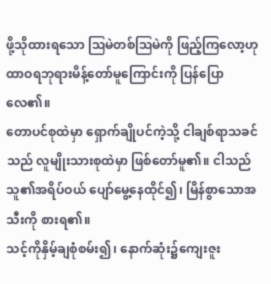ဖို့သိုထားရသော ဩမဲတစ်ဩမဲကို ဖြည့်ကြလော့ဟု ထာဝရဘုရားမိန့်တော်မူကြောင်းကို ပြန်ပြောလေ၏။
တောပင်စုထဲမှာ ရှောက်ချိုပင်ကဲ့သို့ ငါချစ်ရာသခင်သည် လူမျိုးသားစုထဲမှာ ဖြစ်တော်မူ၏။ ငါသည် သူ၏အရိပ်ဝယ် ပျော်မွေ့နေထိုင်၍၊ မြိန်စွာသောအသီးကို စားရ၏။
သင့်ကိုနှိမ့်ချစုံစမ်း၍၊ နောက်ဆုံး၌ကျေးဇူး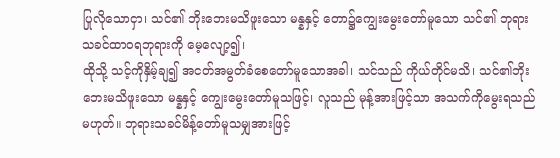ပြုလိုသောငှာ၊ သင်၏ ဘိုးဘေးမသိဖူးသော မန္နနှင့် တော၌ကျွေးမွေးတော်မူသော သင်၏ ဘုရားသခင်ထာဝရဘုရားကို မေ့လျော့၍၊
ထိုသို့ သင့်ကိုနှိမ့်ချ၍ အငတ်အမွတ်ခံစေတော်မူသောအခါ၊ သင်သည် ကိုယ်တိုင်မသိ၊ သင်၏ဘိုးဘေးမသိဖူးသော မန္နနှင့် ကျွေးမွေးတော်မူသဖြင့်၊ လူသည် မုန့်အားဖြင့်သာ အသက်ကိုမွေးရသည်မဟုတ်။ ဘုရားသခင်မိန့်တော်မူသမျှအားဖြင့်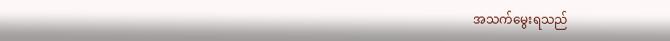အသက်မွေးရသည်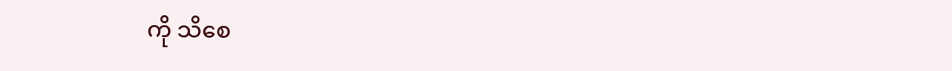ကို သိစေ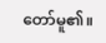တော်မူ၏။